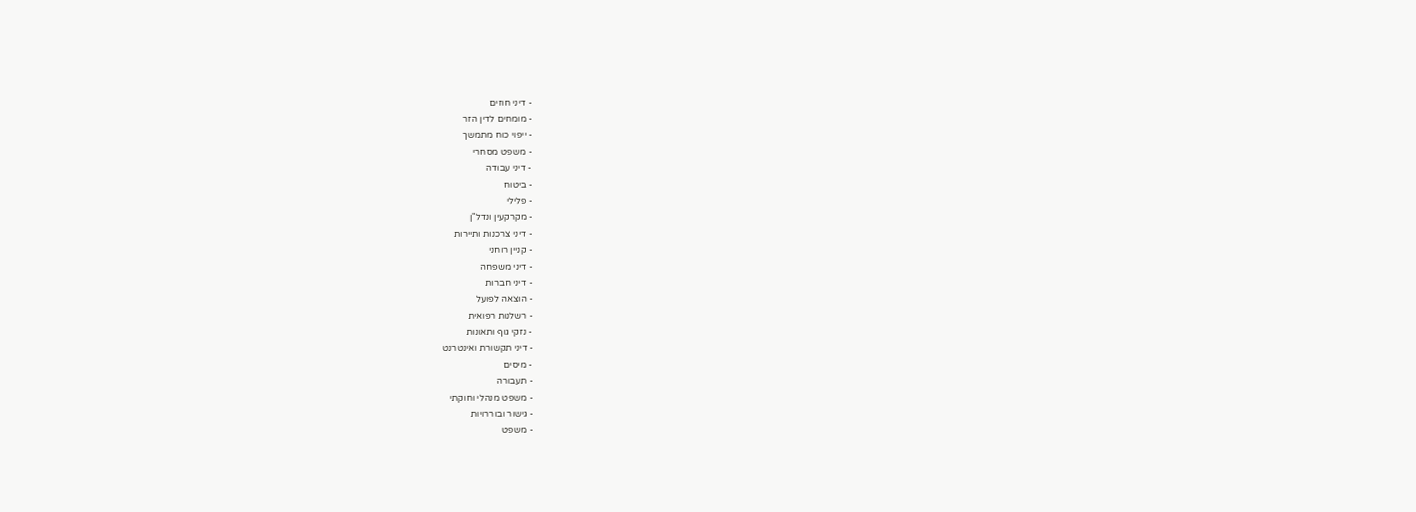- דיני חוזים
- מומחים לדין הזר
- ייפוי כוח מתמשך
- משפט מסחרי
- דיני עבודה
- ביטוח
- פלילי
- מקרקעין ונדל"ן
- דיני צרכנות ותיירות
- קניין רוחני
- דיני משפחה
- דיני חברות
- הוצאה לפועל
- רשלנות רפואית
- נזקי גוף ותאונות
- דיני תקשורת ואינטרנט
- מיסים
- תעבורה
- משפט מנהלי וחוקתי
- גישור ובוררויות
- משפט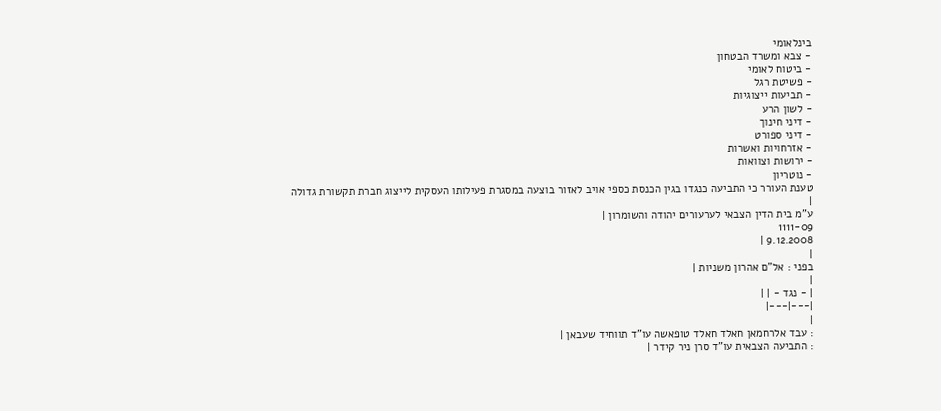בינלאומי
- צבא ומשרד הבטחון
- ביטוח לאומי
- פשיטת רגל
- תביעות ייצוגיות
- לשון הרע
- דיני חינוך
- דיני ספורט
- אזרחויות ואשרות
- ירושות וצוואות
- נוטריון
טענת העורר כי התביעה כנגדו בגין הכנסת כספי אויב לאזור בוצעה במסגרת פעילותו העסקית לייצוג חברת תקשורת גדולה
|
ע"מ בית הדין הצבאי לערעורים יהודה והשומרון |
1111-09
9.12.2008 |
|
בפני : אל"ם אהרון משניות |
|
| - נגד - | |
|---|---|
|
: עבד אלרחמאן חאלד חאלד טופאשה עו"ד תווחיד שעבאן |
: התביעה הצבאית עו"ד סרן ניר קידר |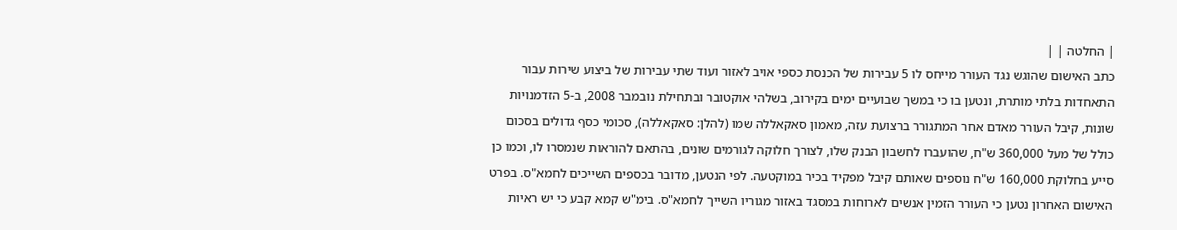| החלטה | |
כתב האישום שהוגש נגד העורר מייחס לו 5 עבירות של הכנסת כספי אויב לאזור ועוד שתי עבירות של ביצוע שירות עבור התאחדות בלתי מותרת, ונטען בו כי במשך שבועיים ימים בקירוב, בשלהי אוקטובר ובתחילת נובמבר 2008, ב-5 הזדמנויות שונות, קיבל העורר מאדם אחר המתגורר ברצועת עזה, מאמון סאקאללה שמו (להלן: סאקאללה), סכומי כסף גדולים בסכום כולל של מעל 360,000 ש"ח, שהועברו לחשבון הבנק שלו, לצורך חלוקה לגורמים שונים, בהתאם להוראות שנמסרו לו, וכמו כן סייע בחלוקת 160,000 ש"ח נוספים שאותם קיבל מפקיד בכיר במוקטעה. לפי הנטען, מדובר בכספים השייכים לחמא"ס. בפרט האישום האחרון נטען כי העורר הזמין אנשים לארוחות במסגד באזור מגוריו השייך לחמא"ס. בימ"ש קמא קבע כי יש ראיות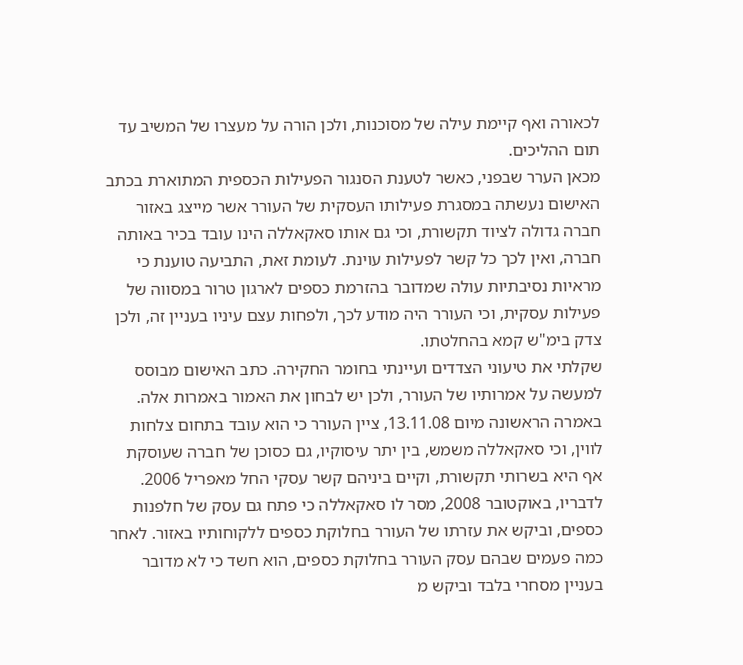לכאורה ואף קיימת עילה של מסוכנות, ולכן הורה על מעצרו של המשיב עד תום ההליכים.
מכאן הערר שבפני, כאשר לטענת הסנגור הפעילות הכספית המתוארת בכתב האישום נעשתה במסגרת פעילותו העסקית של העורר אשר מייצג באזור חברה גדולה לציוד תקשורת, וכי גם אותו סאקאללה הינו עובד בכיר באותה חברה, ואין לכך כל קשר לפעילות עוינת. לעומת זאת, התביעה טוענת כי מראיות נסיבתיות עולה שמדובר בהזרמת כספים לארגון טרור במסווה של פעילות עסקית, וכי העורר היה מודע לכך, ולפחות עצם עיניו בעניין זה, ולכן צדק בימ"ש קמא בהחלטתו.
שקלתי את טיעוני הצדדים ועיינתי בחומר החקירה. כתב האישום מבוסס למעשה על אמרותיו של העורר, ולכן יש לבחון את האמור באמרות אלה. באמרה הראשונה מיום 13.11.08, ציין העורר כי הוא עובד בתחום צלחות לווין, וכי סאקאללה משמש, בין יתר עיסוקיו, גם כסוכן של חברה שעוסקת אף היא בשרותי תקשורת, וקיים ביניהם קשר עסקי החל מאפריל 2006. לדבריו, באוקטובר 2008, מסר לו סאקאללה כי פתח גם עסק של חלפנות כספים, וביקש את עזרתו של העורר בחלוקת כספים ללקוחותיו באזור. לאחר כמה פעמים שבהם עסק העורר בחלוקת כספים, הוא חשד כי לא מדובר בעניין מסחרי בלבד וביקש מ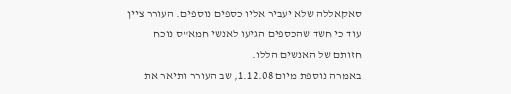סאקאללה שלא יעביר אליו כספים נוספים. העורר ציין עוד כי חשד שהכספים הגיעו לאנשי חמא"ס נוכח חזותם של האנשים הללו.
באמרה נוספת מיום 1.12.08, שב העורר ותיאר את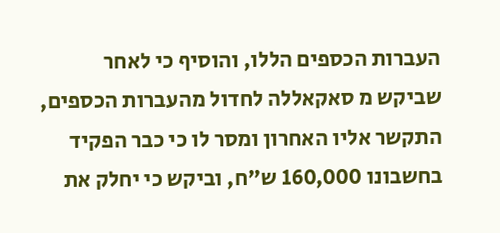העברות הכספים הללו, והוסיף כי לאחר שביקש מ סאקאללה לחדול מהעברות הכספים, התקשר אליו האחרון ומסר לו כי כבר הפקיד בחשבונו 160,000 ש"ח, וביקש כי יחלק את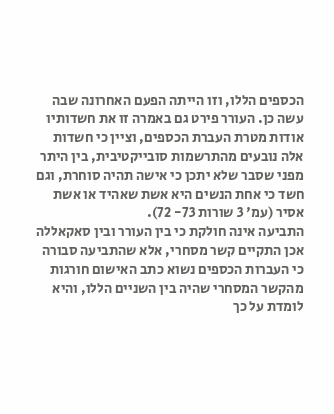הכספים הללו, וזו הייתה הפעם האחרונה שבה עשה כן. העורר פירט גם באמרה זו את חשדותיו אודות מטרת העברת הכספים, וציין כי חשדות אלה נובעים מהתרשמות סובייקטיבית, בין היתר מפני שסבר שלא יתכן כי אישה תהיה סוחרת, וגם חשד כי אחת הנשים היא אשת שאהיד או אשת אסיר (עמ' 3 שורות 73- 72).
התביעה אינה חולקת כי בין העורר ובין סאקאללה אכן התקיים קשר מסחרי, אלא שהתביעה סבורה כי העברות הכספים נשוא כתב האישום חורגות מהקשר המסחרי שהיה בין השניים הללו, והיא לומדת על כך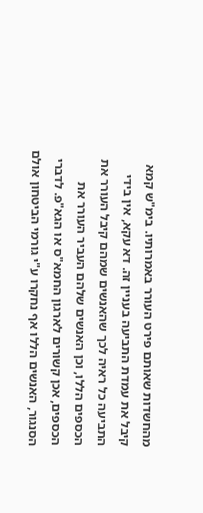מהחשדות שאותם פירט העורר באמרותיו. בימ"ש קמא קיבל את עמדת התביעה בעניין זה. דא עקא, אין בידי התביעה כל ראיה לכך שהאנשים שמהם קיבל העורר את הכספים הללו, וכן האנשים שלהם העביר העורר את הכספים, אכן קשורים לארגון החמא"ס או הגא"פ. לדברי הסנגור, האנשים הללו אף נחקרו ע"י גורמי הביטחון אולם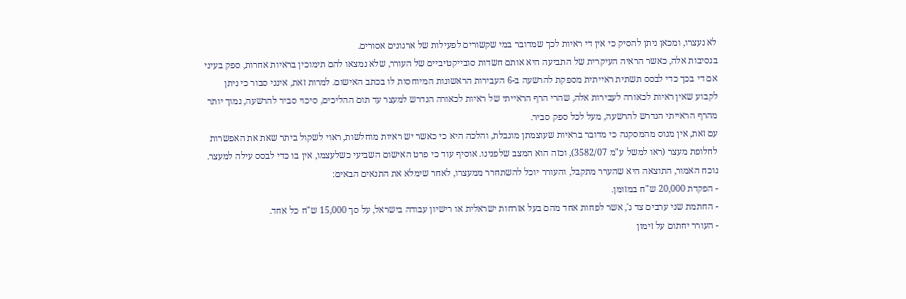לא נעצרו, ומכאן ניתן להסיק כי אין די ראיות לכך שמדובר במי שקשורים לפעילות של ארגונים אסורים.
בנסיבות אלה, כאשר הראיה העיקרית של התביעה היא אותם חשדות סובייקטיביים של העורר, שלא נמצאו להם תימוכין בראיות אחרות, ספק בעיני אם די בכך כדי לבסס תשתית ראייתית מספקת להרשעה ב-6 העבירות הראשונות המיוחסות לו בכתב האישום. למרות זאת, אינני סבור כי ניתן לקבוע שאין ראיות לכאורה לעבירות אלה, שהרי הרף הראייתי של ראיות לכאורה הנדרש למעצר עד תום ההליכים, סיכוי סביר להרשעה, נמוך יותר מהרף הראייתי הנדרש להרשעה, מעל לכל ספק סביר.
עם זאת, אין מנוס מהמסקנה כי מדובר בראיות שעוצמתן מוגבלת, והלכה היא כי כאשר יש ראיות מוחלשות, ראוי לשקול ביתר שאת את האפשרות לחלופת מעצר (ראו למשל ע"מ 3582/07), וכזה הוא המצב שלפנינו. אוסיף עוד כי פרט האישום השביעי כשלעצמו, אין בו כדי לבסס עילה למעצר.
נוכח האמור, התוצאה היא שהערר מתקבל, והעורר יוכל להשתחרר ממעצרו, לאחר שימלא את התנאים הבאים:
- הפקדת 20,000 ש"ח במזומן.
- החתמת שני ערבים צד ג', אשר לפחות אחד מהם בעל אזרחות ישראלית או רישיון עבודה בישראל, על סך 15,000 ש"ח כל אחד.
- העורר יחתום על זימון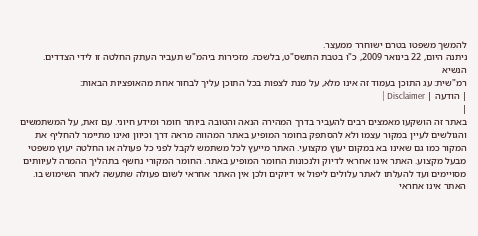להמשך משפטו בטרם ישוחרר ממעצר.
ניתנה היום, 22 בינואר 2009, כ"ו בטבת התשס"ט, בלשכה. מזכירות ביהמ"ש תעביר העתק החלטה זו לידי הצדדים.
הנשיא
רמ"שית: עג התוכן בעמוד זה אינו מלא, על מנת לצפות בכל התוכן עליך לבחור אחת מהאופציות הבאות:
| הודעה | Disclaimer |
|
באתר זה הושקעו מאמצים רבים להעביר בדרך המהירה הנאה והטובה ביותר חומר ומידע חיוני. עם זאת, על המשתמשים והגולשים לעיין במקור עצמו ולא להסתפק בחומר המופיע באתר המהווה מראה דרך וכיוון ואינו מתיימר להחליף את המקור כמו גם שאינו בא במקום יעוץ מקצועי. האתר מייעץ לכל משתמש לקבל לפני כל פעולה או החלטה יעוץ משפטי מבעל מקצוע. האתר אינו אחראי לדיוק ולנכונות החומר המופיע באתר. החומר המקורי נחשף בתהליך ההמרה לעיוותים מסויימים ועד להעלתו לאתר עלולים ליפול אי דיוקים ולכן אין האתר אחראי לשום פעולה שתעשה לאחר השימוש בו. האתר אינו אחראי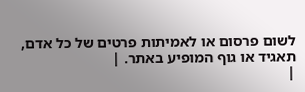לשום פרסום או לאמיתות פרטים של כל אדם, תאגיד או גוף המופיע באתר. |
|